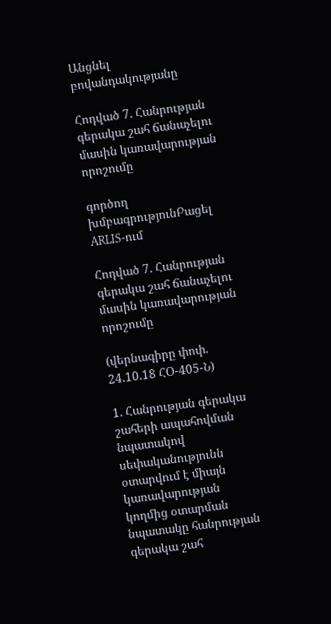Անցնել բովանդակությանը

Հոդված 7. Հանրության գերակա շահ ճանաչելու մասին կառավարության որոշումը

գործող խմբագրությունԲացել ARLIS-ում

Հոդված 7. Հանրության գերակա շահ ճանաչելու մասին կառավարության որոշումը

(վերնագիրը փոփ. 24.10.18 ՀՕ-405-Ն)

1. Հանրության գերակա շահերի ապահովման նպատակով սեփականությունն օտարվում է միայն կառավարության կողմից օտարման նպատակը հանրության գերակա շահ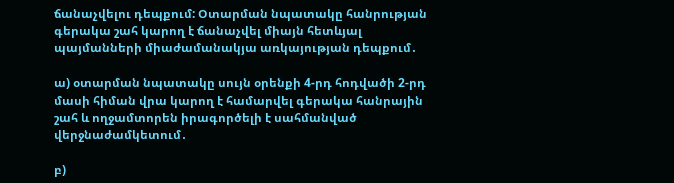ճանաչվելու դեպքում: Օտարման նպատակը հանրության գերակա շահ կարող է ճանաչվել միայն հետևյալ պայմանների միաժամանակյա առկայության դեպքում․

ա) օտարման նպատակը սույն օրենքի 4-րդ հոդվածի 2-րդ մասի հիման վրա կարող է համարվել գերակա հանրային շահ և ողջամտորեն իրագործելի է սահմանված վերջնաժամկետում․

բ)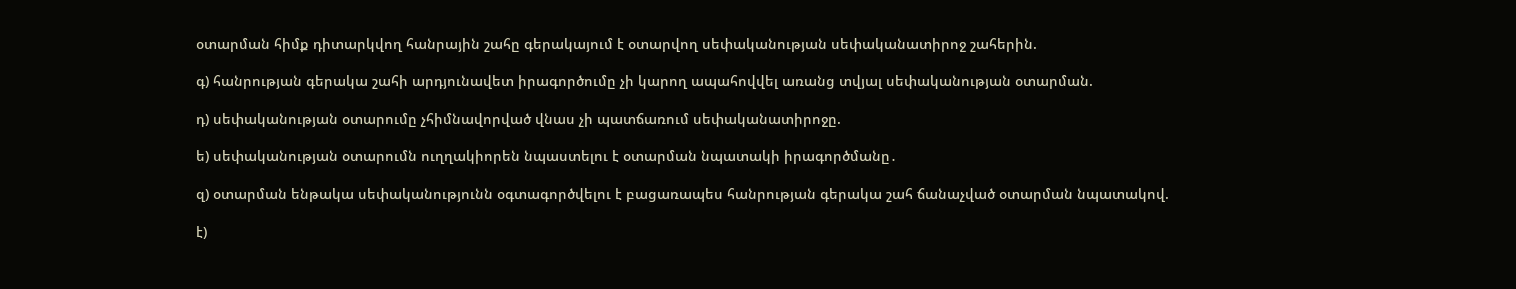օտարման հիմք դիտարկվող հանրային շահը գերակայում է օտարվող սեփականության սեփականատիրոջ շահերին.

գ) հանրության գերակա շահի արդյունավետ իրագործումը չի կարող ապահովվել առանց տվյալ սեփականության օտարման.

դ) սեփականության օտարումը չհիմնավորված վնաս չի պատճառում սեփականատիրոջը.

ե) սեփականության օտարումն ուղղակիորեն նպաստելու է օտարման նպատակի իրագործմանը․

զ) օտարման ենթակա սեփականությունն օգտագործվելու է բացառապես հանրության գերակա շահ ճանաչված օտարման նպատակով.

է)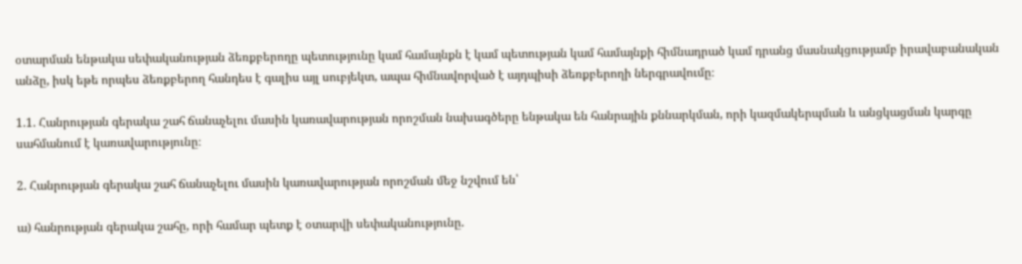օտարման ենթակա սեփականության ձեռքբերողը պետությունը կամ համայնքն է կամ պետության կամ համայնքի հիմնադրած կամ դրանց մասնակցությամբ իրավաբանական անձը, իսկ եթե որպես ձեռքբերող հանդես է գալիս այլ սուբյեկտ, ապա հիմնավորված է այդպիսի ձեռքբերողի ներգրավումը։

1.1. Հանրության գերակա շահ ճանաչելու մասին կառավարության որոշման նախագծերը ենթակա են հանրային քննարկման, որի կազմակերպման և անցկացման կարգը սահմանում է կառավարությունը։

2. Հանրության գերակա շահ ճանաչելու մասին կառավարության որոշման մեջ նշվում են՝

ա) հանրության գերակա շահը, որի համար պետք է օտարվի սեփականությունը.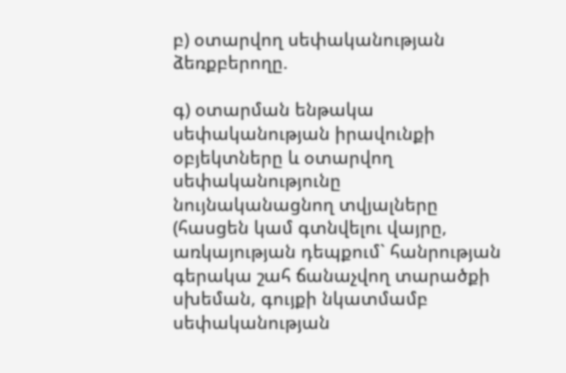բ) օտարվող սեփականության ձեռքբերողը.

գ) օտարման ենթակա սեփականության իրավունքի օբյեկտները և օտարվող սեփականությունը նույնականացնող տվյալները (հասցեն կամ գտնվելու վայրը, առկայության դեպքում` հանրության գերակա շահ ճանաչվող տարածքի սխեման, գույքի նկատմամբ սեփականության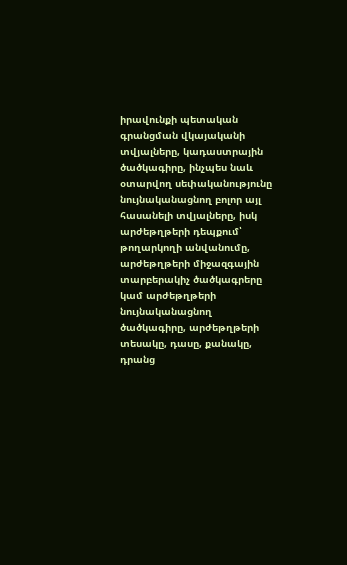իրավունքի պետական գրանցման վկայականի տվյալները, կադաստրային ծածկագիրը, ինչպես նաև օտարվող սեփականությունը նույնականացնող բոլոր այլ հասանելի տվյալները, իսկ արժեթղթերի դեպքում՝ թողարկողի անվանումը, արժեթղթերի միջազգային տարբերակիչ ծածկագրերը կամ արժեթղթերի նույնականացնող ծածկագիրը, արժեթղթերի տեսակը, դասը, քանակը, դրանց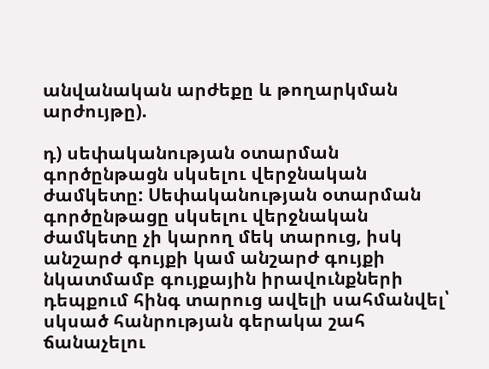անվանական արժեքը և թողարկման արժույթը).

դ) սեփականության օտարման գործընթացն սկսելու վերջնական ժամկետը: Սեփականության օտարման գործընթացը սկսելու վերջնական ժամկետը չի կարող մեկ տարուց, իսկ անշարժ գույքի կամ անշարժ գույքի նկատմամբ գույքային իրավունքների դեպքում հինգ տարուց ավելի սահմանվել՝ սկսած հանրության գերակա շահ ճանաչելու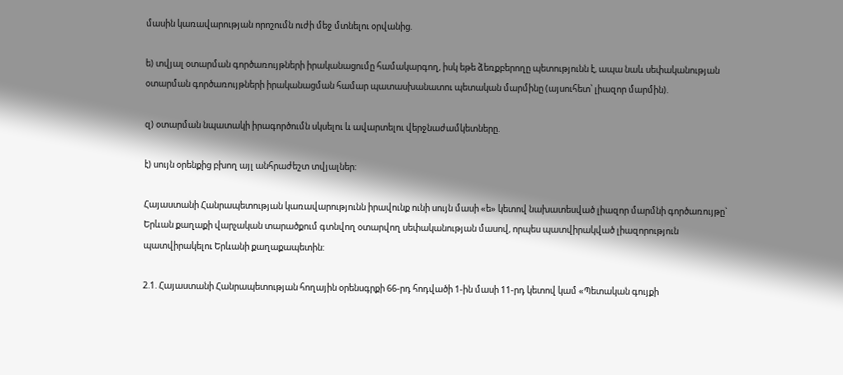մասին կառավարության որոշումն ուժի մեջ մտնելու օրվանից.

ե) տվյալ օտարման գործառույթների իրականացումը համակարգող, իսկ եթե ձեռքբերողը պետությունն է, ապա նաև սեփականության օտարման գործառույթների իրականացման համար պատասխանատու պետական մարմինը (այսուհետ՝ լիազոր մարմին).

զ) օտարման նպատակի իրագործումն սկսելու և ավարտելու վերջնաժամկետները.

է) սույն օրենքից բխող այլ անհրաժեշտ տվյալներ:

Հայաստանի Հանրապետության կառավարությունն իրավունք ունի սույն մասի «ե» կետով նախատեսված լիազոր մարմնի գործառույթը` Երևան քաղաքի վարչական տարածքում գտնվող օտարվող սեփականության մասով, որպես պատվիրակված լիազորություն պատվիրակելու Երևանի քաղաքապետին:

2.1. Հայաստանի Հանրապետության հողային օրենսգրքի 66-րդ հոդվածի 1-ին մասի 11-րդ կետով կամ «Պետական գույքի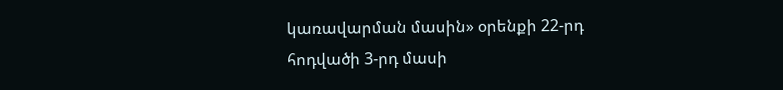կառավարման մասին» օրենքի 22-րդ հոդվածի 3-րդ մասի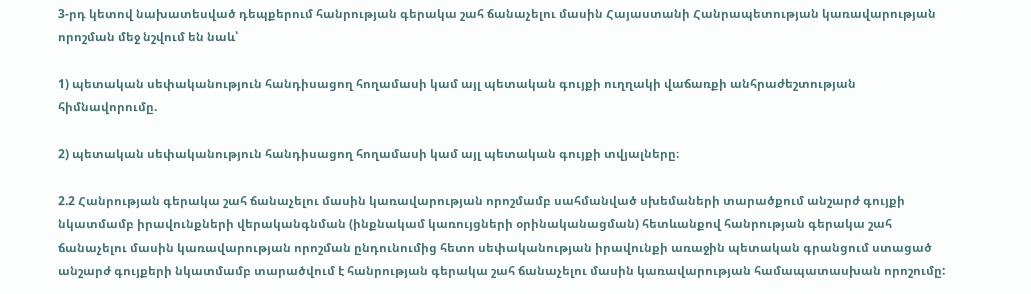3-րդ կետով նախատեսված դեպքերում հանրության գերակա շահ ճանաչելու մասին Հայաստանի Հանրապետության կառավարության որոշման մեջ նշվում են նաև՝

1) պետական սեփականություն հանդիսացող հողամասի կամ այլ պետական գույքի ուղղակի վաճառքի անհրաժեշտության հիմնավորումը.

2) պետական սեփականություն հանդիսացող հողամասի կամ այլ պետական գույքի տվյալները։

2.2 Հանրության գերակա շահ ճանաչելու մասին կառավարության որոշմամբ սահմանված սխեմաների տարածքում անշարժ գույքի նկատմամբ իրավունքների վերականգնման (ինքնակամ կառույցների օրինականացման) հետևանքով հանրության գերակա շահ ճանաչելու մասին կառավարության որոշման ընդունումից հետո սեփականության իրավունքի առաջին պետական գրանցում ստացած անշարժ գույքերի նկատմամբ տարածվում է հանրության գերակա շահ ճանաչելու մասին կառավարության համապատասխան որոշումը: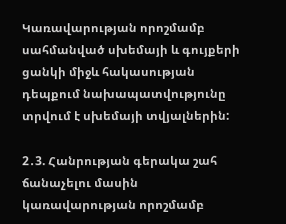Կառավարության որոշմամբ սահմանված սխեմայի և գույքերի ցանկի միջև հակասության դեպքում նախապատվությունը տրվում է սխեմայի տվյալներին:

2․3. Հանրության գերակա շահ ճանաչելու մասին կառավարության որոշմամբ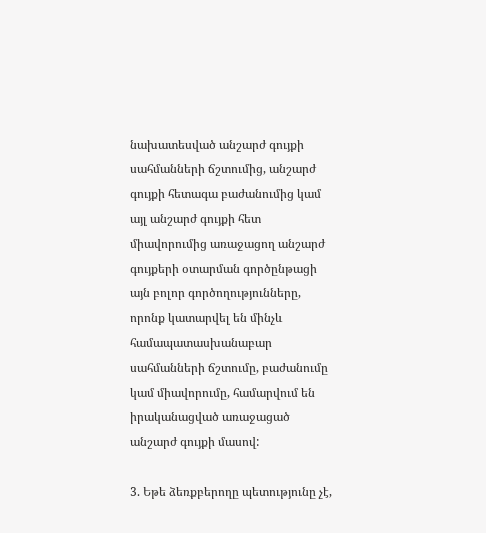նախատեսված անշարժ գույքի սահմանների ճշտումից, անշարժ գույքի հետագա բաժանումից կամ այլ անշարժ գույքի հետ միավորումից առաջացող անշարժ գույքերի օտարման գործընթացի այն բոլոր գործողությունները, որոնք կատարվել են մինչև համապատասխանաբար սահմանների ճշտումը, բաժանումը կամ միավորումը, համարվում են իրականացված առաջացած անշարժ գույքի մասով:

3. Եթե ձեռքբերողը պետությունը չէ,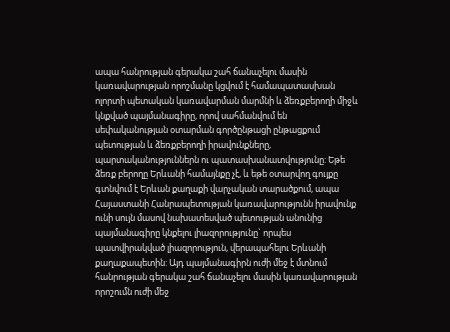ապա հանրության գերակա շահ ճանաչելու մասին կառավարության որոշմանը կցվում է համապատասխան ոլորտի պետական կառավարման մարմնի և ձեռքբերողի միջև կնքված պայմանագիրը, որով սահմանվում են սեփականության օտարման գործընթացի ընթացքում պետության և ձեռքբերողի իրավունքները, պարտականություններն ու պատասխանատվությունը: Եթե ձեռք բերողը Երևանի համայնքը չէ, և եթե օտարվող գույքը գտնվում է Երևան քաղաքի վարչական տարածքում, ապա Հայաստանի Հանրապետության կառավարությունն իրավունք ունի սույն մասով նախատեսված պետության անունից պայմանագիրը կնքելու լիազորությունը` որպես պատվիրակված լիազորություն, վերապահելու Երևանի քաղաքապետին: Այդ պայմանագիրն ուժի մեջ է մտնում հանրության գերակա շահ ճանաչելու մասին կառավարության որոշումն ուժի մեջ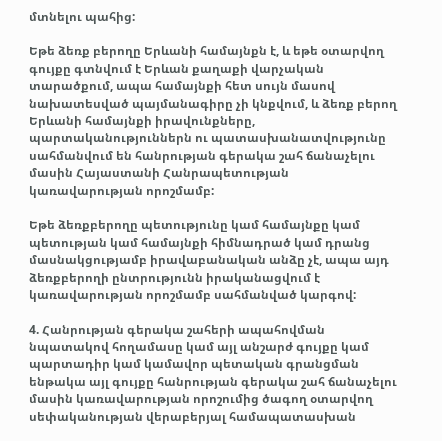մտնելու պահից:

Եթե ձեռք բերողը Երևանի համայնքն է, և եթե օտարվող գույքը գտնվում է Երևան քաղաքի վարչական տարածքում, ապա համայնքի հետ սույն մասով նախատեսված պայմանագիրը չի կնքվում, և ձեռք բերող Երևանի համայնքի իրավունքները, պարտականություններն ու պատասխանատվությունը սահմանվում են հանրության գերակա շահ ճանաչելու մասին Հայաստանի Հանրապետության կառավարության որոշմամբ:

Եթե ձեռքբերողը պետությունը կամ համայնքը կամ պետության կամ համայնքի հիմնադրած կամ դրանց մասնակցությամբ իրավաբանական անձը չէ, ապա այդ ձեռքբերողի ընտրությունն իրականացվում է կառավարության որոշմամբ սահմանված կարգով:

4. Հանրության գերակա շահերի ապահովման նպատակով հողամասը կամ այլ անշարժ գույքը կամ պարտադիր կամ կամավոր պետական գրանցման ենթակա այլ գույքը հանրության գերակա շահ ճանաչելու մասին կառավարության որոշումից ծագող օտարվող սեփականության վերաբերյալ համապատասխան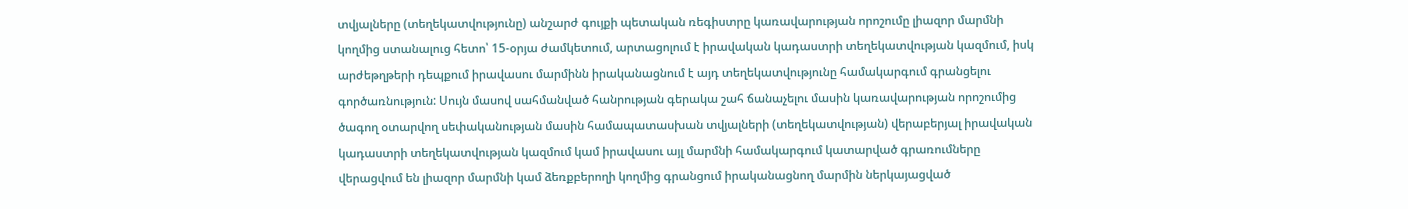տվյալները (տեղեկատվությունը) անշարժ գույքի պետական ռեգիստրը կառավարության որոշումը լիազոր մարմնի կողմից ստանալուց հետո՝ 15-օրյա ժամկետում, արտացոլում է իրավական կադաստրի տեղեկատվության կազմում, իսկ արժեթղթերի դեպքում իրավասու մարմինն իրականացնում է այդ տեղեկատվությունը համակարգում գրանցելու գործառնություն: Սույն մասով սահմանված հանրության գերակա շահ ճանաչելու մասին կառավարության որոշումից ծագող օտարվող սեփականության մասին համապատասխան տվյալների (տեղեկատվության) վերաբերյալ իրավական կադաստրի տեղեկատվության կազմում կամ իրավասու այլ մարմնի համակարգում կատարված գրառումները վերացվում են լիազոր մարմնի կամ ձեռքբերողի կողմից գրանցում իրականացնող մարմին ներկայացված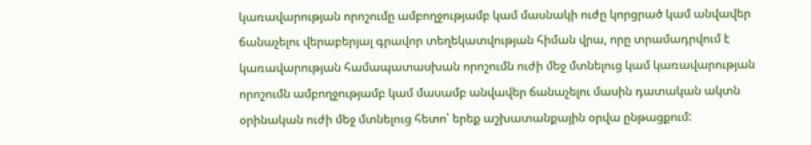կառավարության որոշումը ամբողջությամբ կամ մասնակի ուժը կորցրած կամ անվավեր ճանաչելու վերաբերյալ գրավոր տեղեկատվության հիման վրա, որը տրամադրվում է կառավարության համապատասխան որոշումն ուժի մեջ մտնելուց կամ կառավարության որոշումն ամբողջությամբ կամ մասամբ անվավեր ճանաչելու մասին դատական ակտն օրինական ուժի մեջ մտնելուց հետո՝ երեք աշխատանքային օրվա ընթացքում: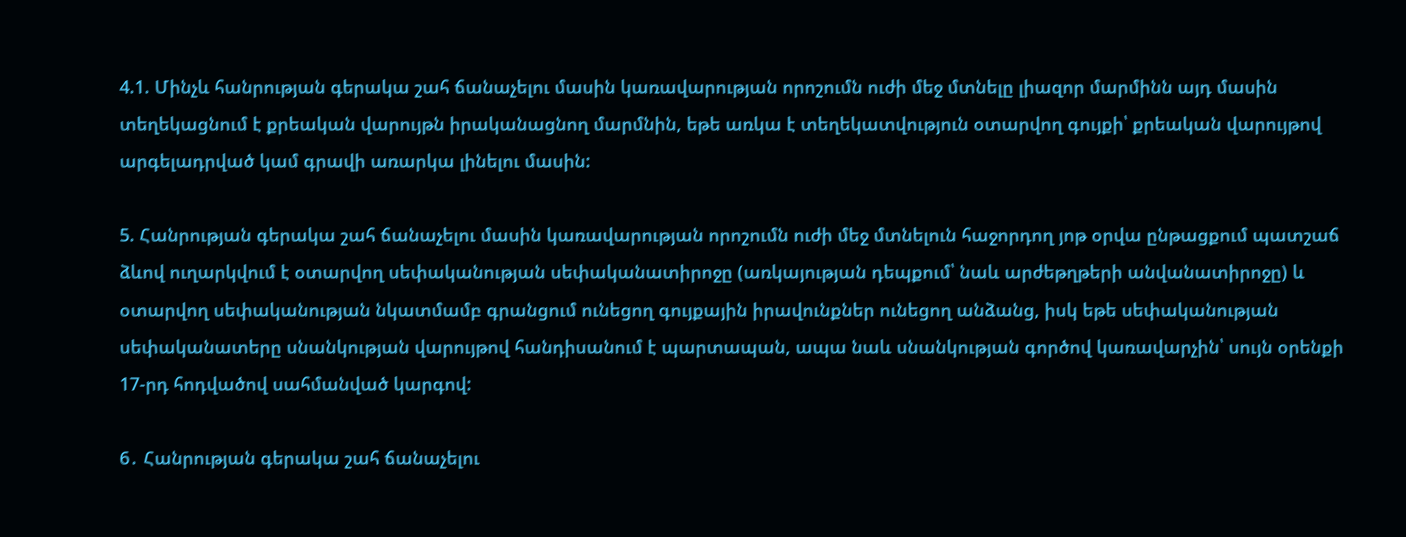4.1. Մինչև հանրության գերակա շահ ճանաչելու մասին կառավարության որոշումն ուժի մեջ մտնելը լիազոր մարմինն այդ մասին տեղեկացնում է քրեական վարույթն իրականացնող մարմնին, եթե առկա է տեղեկատվություն օտարվող գույքի՝ քրեական վարույթով արգելադրված կամ գրավի առարկա լինելու մասին:

5. Հանրության գերակա շահ ճանաչելու մասին կառավարության որոշումն ուժի մեջ մտնելուն հաջորդող յոթ օրվա ընթացքում պատշաճ ձևով ուղարկվում է օտարվող սեփականության սեփականատիրոջը (առկայության դեպքում՝ նաև արժեթղթերի անվանատիրոջը) և օտարվող սեփականության նկատմամբ գրանցում ունեցող գույքային իրավունքներ ունեցող անձանց, իսկ եթե սեփականության սեփականատերը սնանկության վարույթով հանդիսանում է պարտապան, ապա նաև սնանկության գործով կառավարչին՝ սույն օրենքի 17-րդ հոդվածով սահմանված կարգով:

6․ Հանրության գերակա շահ ճանաչելու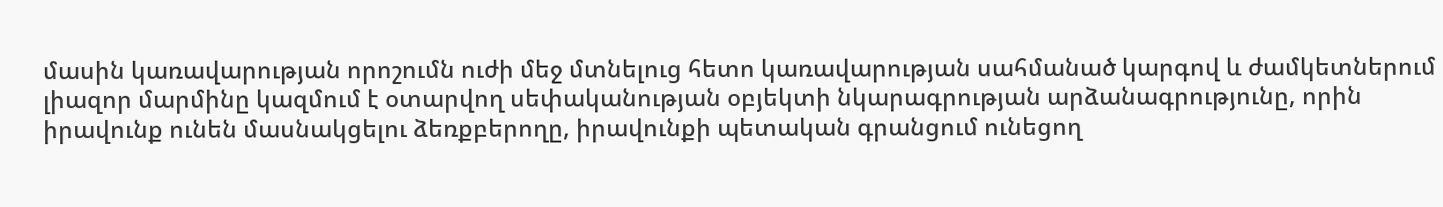մասին կառավարության որոշումն ուժի մեջ մտնելուց հետո կառավարության սահմանած կարգով և ժամկետներում լիազոր մարմինը կազմում է օտարվող սեփականության օբյեկտի նկարագրության արձանագրությունը, որին իրավունք ունեն մասնակցելու ձեռքբերողը, իրավունքի պետական գրանցում ունեցող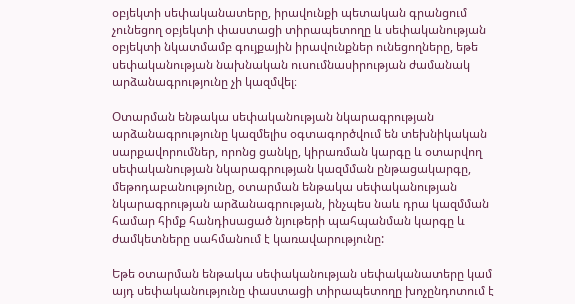օբյեկտի սեփականատերը, իրավունքի պետական գրանցում չունեցող օբյեկտի փաստացի տիրապետողը և սեփականության օբյեկտի նկատմամբ գույքային իրավունքներ ունեցողները, եթե սեփականության նախնական ուսումնասիրության ժամանակ արձանագրությունը չի կազմվել։

Օտարման ենթակա սեփականության նկարագրության արձանագրությունը կազմելիս օգտագործվում են տեխնիկական սարքավորումներ, որոնց ցանկը, կիրառման կարգը և օտարվող սեփականության նկարագրության կազմման ընթացակարգը, մեթոդաբանությունը, օտարման ենթակա սեփականության նկարագրության արձանագրության, ինչպես նաև դրա կազմման համար հիմք հանդիսացած նյութերի պահպանման կարգը և ժամկետները սահմանում է կառավարությունը:

Եթե օտարման ենթակա սեփականության սեփականատերը կամ այդ սեփականությունը փաստացի տիրապետողը խոչընդոտում է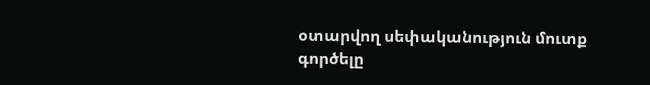օտարվող սեփականություն մուտք գործելը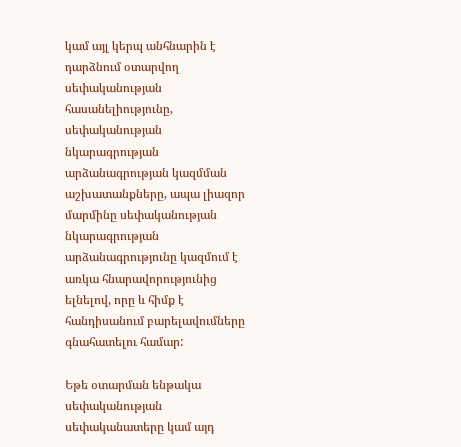կամ այլ կերպ անհնարին է դարձնում օտարվող սեփականության հասանելիությունը, սեփականության նկարագրության արձանագրության կազմման աշխատանքները, ապա լիազոր մարմինը սեփականության նկարագրության արձանագրությունը կազմում է առկա հնարավորությունից ելնելով, որը և հիմք է հանդիսանում բարելավումները գնահատելու համար:

Եթե օտարման ենթակա սեփականության սեփականատերը կամ այդ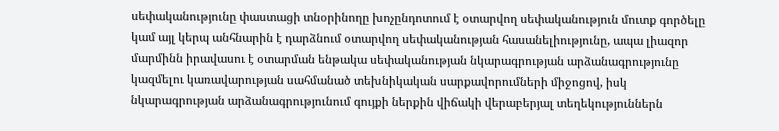սեփականությունը փաստացի տնօրինողը խոչընդոտում է օտարվող սեփականություն մուտք գործելը կամ այլ կերպ անհնարին է դարձնում օտարվող սեփականության հասանելիությունը, ապա լիազոր մարմինն իրավասու է օտարման ենթակա սեփականության նկարագրության արձանագրությունը կազմելու կառավարության սահմանած տեխնիկական սարքավորումների միջոցով, իսկ նկարագրության արձանագրությունում գույքի ներքին վիճակի վերաբերյալ տեղեկություններն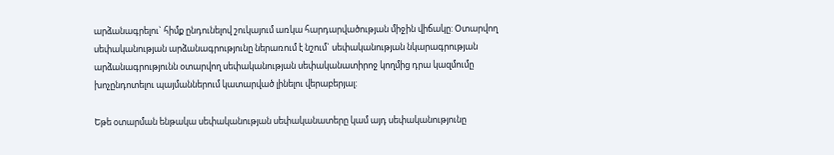արձանագրելու` հիմք ընդունելով շուկայում առկա հարդարվածության միջին վիճակը: Օտարվող սեփականության արձանագրությունը ներառում է նշում` սեփականության նկարագրության արձանագրությունն օտարվող սեփականության սեփականատիրոջ կողմից դրա կազմումը խոչընդոտելու պայմաններում կատարված լինելու վերաբերյալ:

Եթե օտարման ենթակա սեփականության սեփականատերը կամ այդ սեփականությունը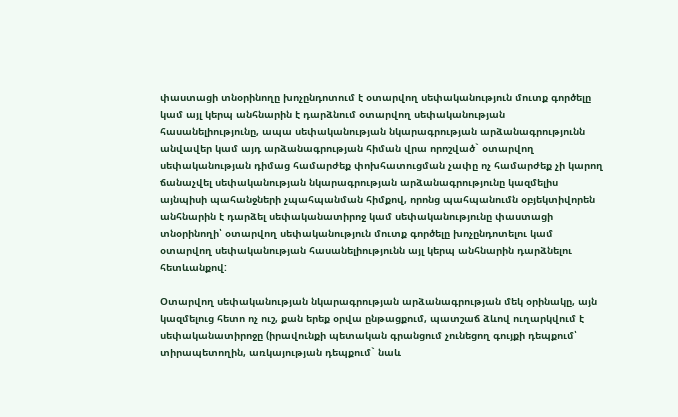փաստացի տնօրինողը խոչընդոտում է օտարվող սեփականություն մուտք գործելը կամ այլ կերպ անհնարին է դարձնում օտարվող սեփականության հասանելիությունը, ապա սեփականության նկարագրության արձանագրությունն անվավեր կամ այդ արձանագրության հիման վրա որոշված` օտարվող սեփականության դիմաց համարժեք փոխհատուցման չափը ոչ համարժեք չի կարող ճանաչվել սեփականության նկարագրության արձանագրությունը կազմելիս այնպիսի պահանջների չպահպանման հիմքով, որոնց պահպանումն օբյեկտիվորեն անհնարին է դարձել սեփականատիրոջ կամ սեփականությունը փաստացի տնօրինողի՝ օտարվող սեփականություն մուտք գործելը խոչընդոտելու կամ օտարվող սեփականության հասանելիությունն այլ կերպ անհնարին դարձնելու հետևանքով:

Օտարվող սեփականության նկարագրության արձանագրության մեկ օրինակը, այն կազմելուց հետո ոչ ուշ, քան երեք օրվա ընթացքում, պատշաճ ձևով ուղարկվում է սեփականատիրոջը (իրավունքի պետական գրանցում չունեցող գույքի դեպքում՝ տիրապետողին, առկայության դեպքում` նաև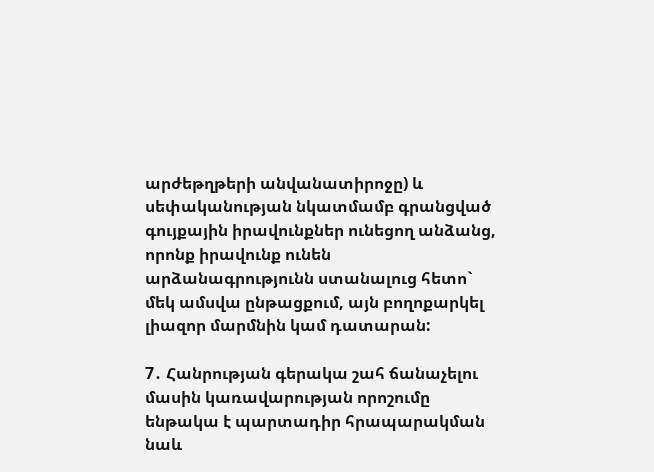արժեթղթերի անվանատիրոջը) և սեփականության նկատմամբ գրանցված գույքային իրավունքներ ունեցող անձանց, որոնք իրավունք ունեն արձանագրությունն ստանալուց հետո` մեկ ամսվա ընթացքում, այն բողոքարկել լիազոր մարմնին կամ դատարան:

7․ Հանրության գերակա շահ ճանաչելու մասին կառավարության որոշումը ենթակա է պարտադիր հրապարակման նաև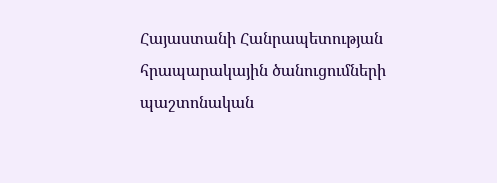Հայաստանի Հանրապետության հրապարակային ծանուցումների պաշտոնական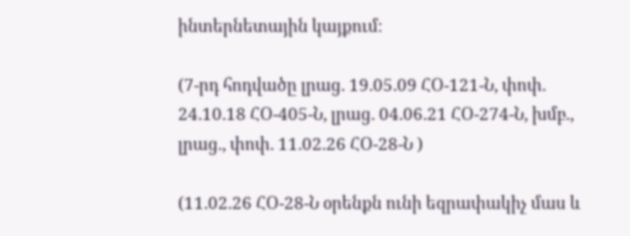ինտերնետային կայքում։

(7-րդ հոդվածը լրաց. 19.05.09 ՀՕ-121-Ն, փոփ. 24.10.18 ՀՕ-405-Ն, լրաց. 04.06.21 ՀՕ-274-Ն, խմբ., լրաց., փոփ. 11.02.26 ՀՕ-28-Ն )

(11.02.26 ՀՕ-28-Ն օրենքն ունի եզրափակիչ մաս և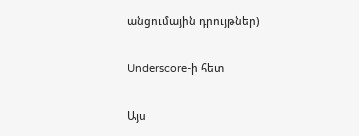անցումային դրույթներ)

Underscore-ի հետ

Այս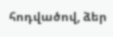հոդվածով, ձեր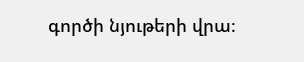գործի նյութերի վրա։